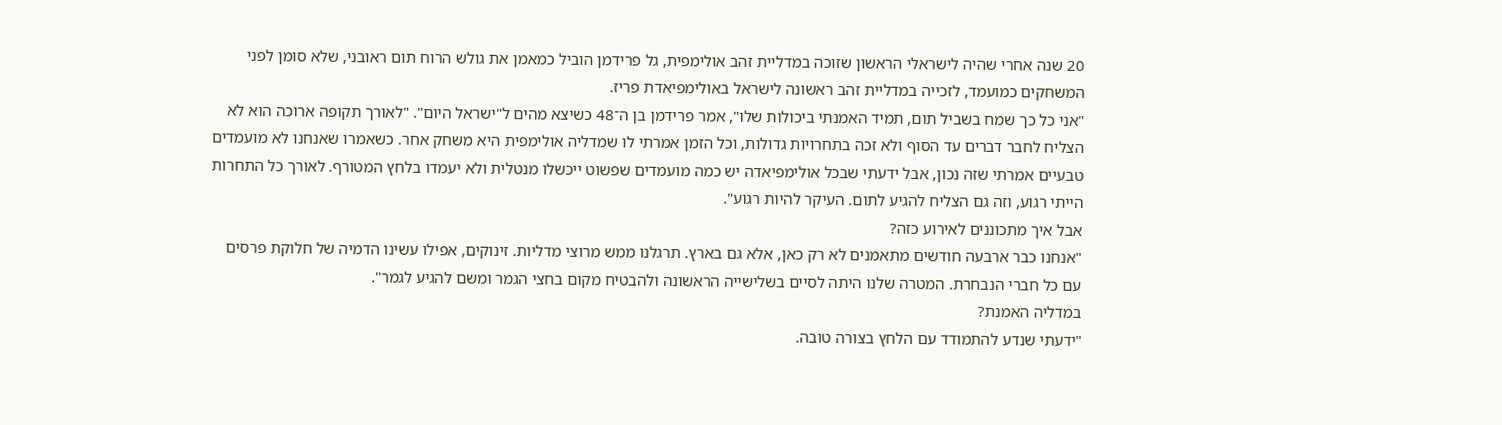20 שנה אחרי שהיה לישראלי הראשון שזוכה במדליית זהב אולימפית, גל פרידמן הוביל כמאמן את גולש הרוח תום ראובני, שלא סומן לפני המשחקים כמועמד, לזכייה במדליית זהב ראשונה לישראל באולימפיאדת פריז.
"אני כל כך שמח בשביל תום, תמיד האמנתי ביכולות שלו", אמר פרידמן בן ה־48 כשיצא מהים ל"ישראל היום". "לאורך תקופה ארוכה הוא לא הצליח לחבר דברים עד הסוף ולא זכה בתחרויות גדולות, וכל הזמן אמרתי לו שמדליה אולימפית היא משחק אחר. כשאמרו שאנחנו לא מועמדים טבעיים אמרתי שזה נכון, אבל ידעתי שבכל אולימפיאדה יש כמה מועמדים שפשוט ייכשלו מנטלית ולא יעמדו בלחץ המטורף. לאורך כל התחרות הייתי רגוע, וזה גם הצליח להגיע לתום. העיקר להיות רגוע".
אבל איך מתכוננים לאירוע כזה?
"אנחנו כבר ארבעה חודשים מתאמנים לא רק כאן, אלא גם בארץ. תרגלנו ממש מרוצי מדליות. זינוקים, אפילו עשינו הדמיה של חלוקת פרסים עם כל חברי הנבחרת. המטרה שלנו היתה לסיים בשלישייה הראשונה ולהבטיח מקום בחצי הגמר ומשם להגיע לגמר".
במדליה האמנת?
"ידעתי שנדע להתמודד עם הלחץ בצורה טובה.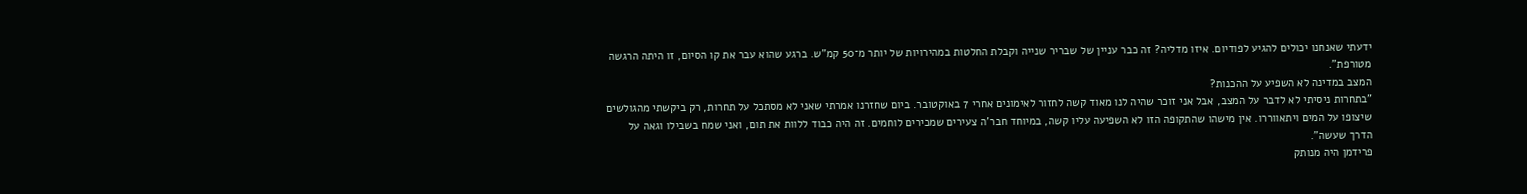ידעתי שאנחנו יכולים להגיע לפודיום. איזו מדליה? זה כבר עניין של שבריר שנייה וקבלת החלטות במהירויות של יותר מ־50 קמ"ש. ברגע שהוא עבר את קו הסיום, זו היתה הרגשה מטורפת".
המצב במדינה לא השפיע על ההכנות?
"בתחרות ניסיתי לא לדבר על המצב, אבל אני זוכר שהיה לנו מאוד קשה לחזור לאימונים אחרי 7 באוקטובר. ביום שחזרנו אמרתי שאני לא מסתכל על תחרות, רק ביקשתי מהגולשים שיצופו על המים ויתאווררו. אין מישהו שהתקופה הזו לא השפיעה עליו קשה, במיוחד חבר'ה צעירים שמכירים לוחמים. זה היה כבוד ללוות את תום, ואני שמח בשבילו וגאה על הדרך שעשה".
פרידמן היה מנותק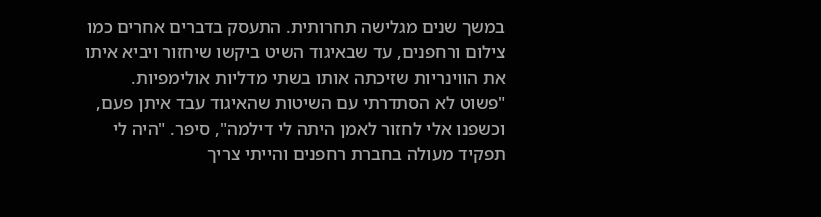במשך שנים מגלישה תחרותית. התעסק בדברים אחרים כמו צילום ורחפנים, עד שבאיגוד השיט ביקשו שיחזור ויביא איתו את הווינריות שזיכתה אותו בשתי מדליות אולימפיות.
"פשוט לא הסתדרתי עם השיטות שהאיגוד עבד איתן פעם, וכשפנו אלי לחזור לאמן היתה לי דילמה", סיפר. "היה לי תפקיד מעולה בחברת רחפנים והייתי צריך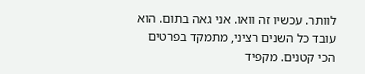לוותר. עכשיו זה וואו. אני גאה בתום. הוא עובד כל השנים רציני, מתמקד בפרטים הכי קטנים. מקפיד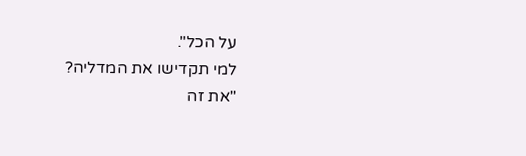על הכל".
למי תקדישו את המדליה?
"את זה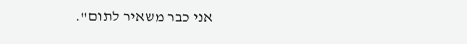אני כבר משאיר לתום".